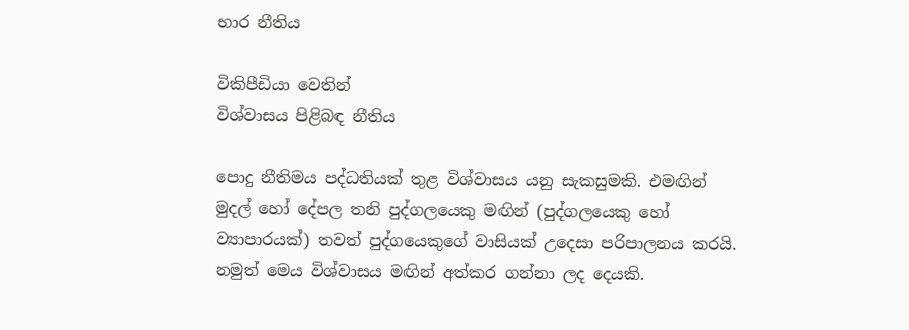භාර නීතිය

විකිපීඩියා වෙතින්
විශ්වාසය පිළිබඳ නීතිය

පොදු නීතිමය පද්ධතියක් තුළ විශ්වාසය යනු සැකසුමකි. එමඟින් මුදල් හෝ දේපල තනි පුද්ගලයෙකු මඟින් (පුද්ගලයෙකු හෝ ව්‍යාපාරයක්) තවත් පුද්ගයෙකුගේ වාසියක් උදෙසා පරිපාලනය කරයි. නමුත් මෙය විශ්වාසය මඟින් අත්කර ගන්නා ලද දෙයකි.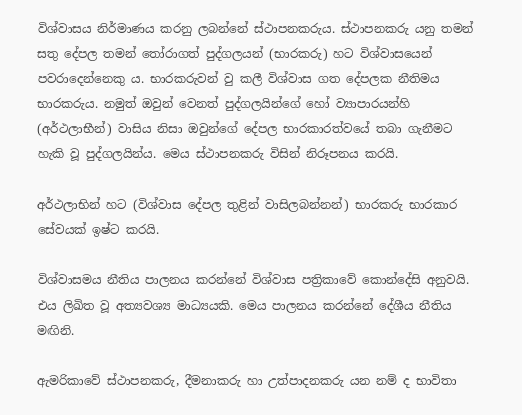විශ්වාසය නිර්මාණය කරනු ලබන්නේ ස්ථාපනකරුය. ස්ථාපනකරු යනු තමන් සතු දේපල තමන් තෝරාගත් පුද්ගලයන් (භාරකරු) හට විශ්වාසයෙන් පවරාදෙන්නෙකු ය. භාරකරුවන් වු කලී විශ්වාස ගත දේපලක නීතිමය භාරකරුය. නමුත් ඔවුන් වෙනත් පුද්ගලයින්ගේ හෝ ව්‍යාපාරයන්හි (අර්ථලාභීන්) වාසිය නිසා ඔවුන්ගේ දේපල භාරකාරත්වයේ තබා ගැනීමට හැකි වූ පුද්ගලයින්ය. මෙය ස්ථාපනකරු විසින් නිරූපනය කරයි.

අර්ථලාභින් හට (විශ්වාස දේපල තුළින් වාසිලබන්නන්) භාරකරු භාරකාර සේවයක් ඉෂ්ට කරයි.

විශ්වාසමය නීතිය පාලනය කරන්නේ විශ්වාස පත්‍රිකාවේ කොන්දේසි අනුවයි. එය ලිඛිත වූ අත්‍යවශ්‍ය මාධ්‍යයකි. මෙය පාලනය කරන්නේ දේශීය නීතිය මඟිනි.

ඇමරිකාවේ ස්ථාපනකරු, දීමනාකරු හා උත්පාදනකරු යන නම් ද භාවිතා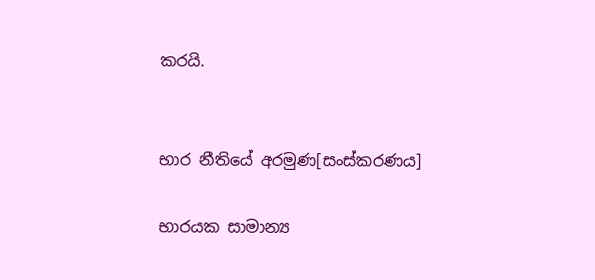කරයි.


භාර නීතියේ අරමුණ[සංස්කරණය]

භාරයක සාමාන්‍ය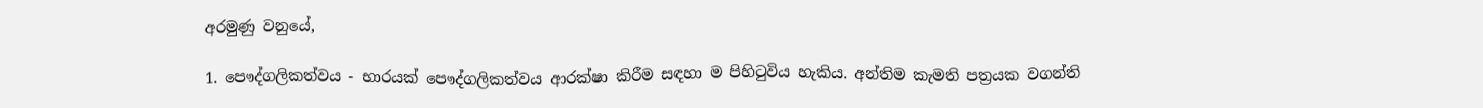අරමුණු වනුයේ,

1. පෞද්ගලිකත්වය - භාරයක් පෞද්ගලිකත්වය ආරක්ෂා කිරීම සඳහා ම පිහිටුවිය හැකිය. අන්තිම කැමති පත්‍රයක වගන්ති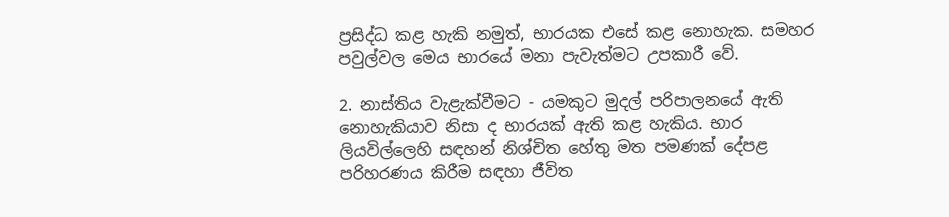ප්‍රසිද්ධ කළ හැකි නමුත්, භාරයක එසේ කළ නොහැක. සමහර පවුල්වල මෙය භාරයේ මනා පැවැත්මට උපකාරී වේ.

2. නාස්තිය වැළැක්වීමට - යමකුට මුදල් පරිපාලනයේ ඇති නොහැකියාව නිසා ද භාරයක් ඇති කළ හැකිය. භාර ලියවිල්ලෙහි සඳහන් නිශ්චිත හේතු මත පමණක් දේපළ පරිහරණය කිරීම සඳහා ජීවිත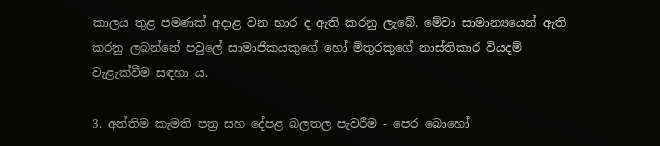කාලය තුළ පමණක් අදාළ වන භාර ද ඇති කරනු ලැබේ. මේවා සාමාන්‍යයෙන් ඇති කරනු ලබන්නේ පවුලේ සාමාජිකයකුගේ හෝ මිතුරකුගේ නාස්තිකාර වියදම් වැළැක්වීම සඳහා ය.

3. අන්තිම කැමති පත්‍ර සහ දේපළ බලතල පැවරීම - පෙර බොහෝ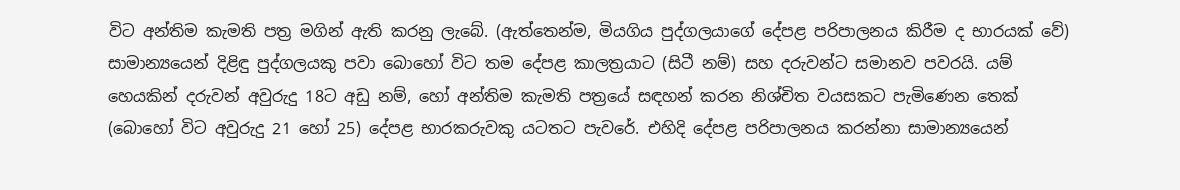විට අන්තිම කැමති පත්‍ර මගින් ඇති කරනු ලැබේ. (ඇත්තෙන්ම, මියගිය පුද්ගලයාගේ දේපළ පරිපාලනය කිරීම ද භාරයක් වේ) සාමාන්‍යයෙන් දිළිඳු පුද්ගලයකු පවා බොහෝ විට තම දේපළ කාලත්‍රයාට (සිටී නම්) සහ දරුවන්ට සමානව පවරයි. යම් හෙයකින් දරුවන් අවුරුදු 18ට අඩු නම්, හෝ අන්තිම කැමති පත්‍රයේ සඳහන් කරන නිශ්චිත වයසකට පැමිණෙන තෙක් (බොහෝ විට අවුරුදු 21 හෝ 25) දේපළ භාරකරුවකු යටතට පැවරේ. එහිදි දේපළ පරිපාලනය කරන්නා සාමාන්‍යයෙන්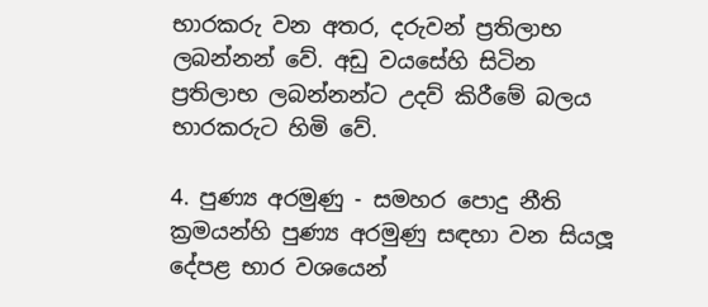භාරකරු වන අතර, දරුවන් ප්‍රතිලාභ ලබන්නන් වේ. අඩු වයසේහි සිටින ප්‍රතිලාභ ලබන්නන්ට උදව් කිරීමේ බලය භාරකරුට හිමි වේ.

4. පුණ්‍ය අරමුණු - සමහර පොදු නීති ක්‍රමයන්හි පුණ්‍ය අරමුණු සඳහා වන සියලූ දේපළ භාර වශයෙන්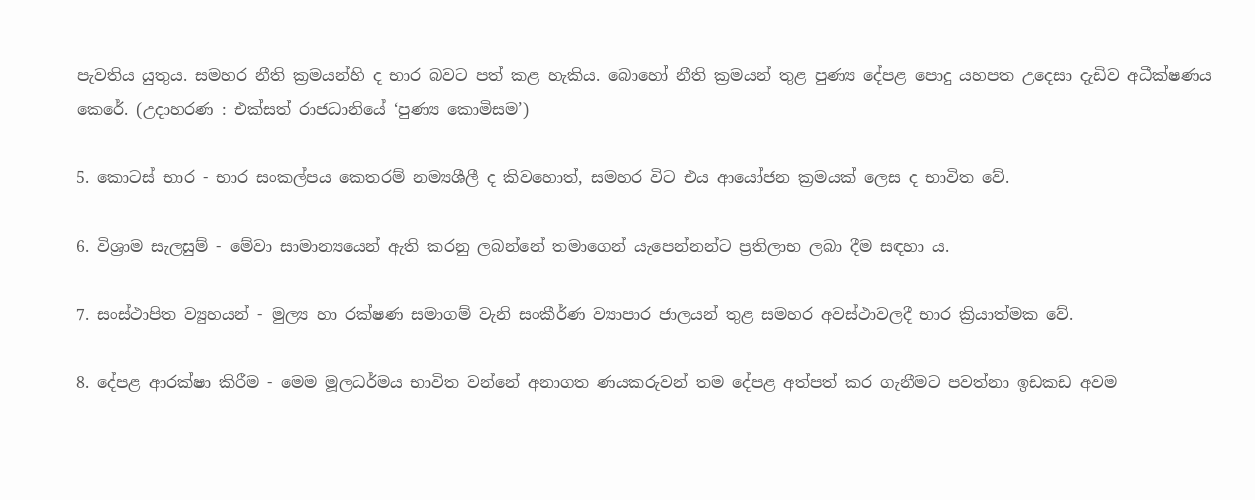පැවතිය යුතුය. සමහර නීති ක්‍රමයන්හි ද භාර බවට පත් කළ හැකිය. බොහෝ නීති ක්‍රමයන් තුළ පුණ්‍ය දේපළ පොදු යහපත උදෙසා දැඩිව අධීක්ෂණය කෙරේ. (උදාහරණ : එක්සත් රාජධානියේ ‘පුණ්‍ය කොමිසම’)

5. කොටස් භාර - භාර සංකල්පය කෙතරම් නම්‍යශීලී ද කිවහොත්, සමහර විට එය ආයෝජන ක්‍රමයක් ලෙස ද භාවිත වේ.

6. විශ්‍රාම සැලසුම් - මේවා සාමාන්‍යයෙන් ඇති කරනු ලබන්නේ තමාගෙන් යැපෙන්නන්ට ප්‍රතිලාභ ලබා දීම සඳහා ය.

7. සංස්ථාපිත ව්‍යුහයන් - මුල්‍ය හා රක්ෂණ සමාගම් වැනි සංකීර්ණ ව්‍යාපාර ජාලයන් තුළ සමහර අවස්ථාවලදී භාර ක්‍රියාත්මක වේ.

8. දේපළ ආරක්ෂා කිරීම - මෙම මූලධර්මය භාවිත වන්නේ අනාගත ණයකරුවන් තම දේපළ අත්පත් කර ගැනීමට පවත්නා ඉඩකඩ අවම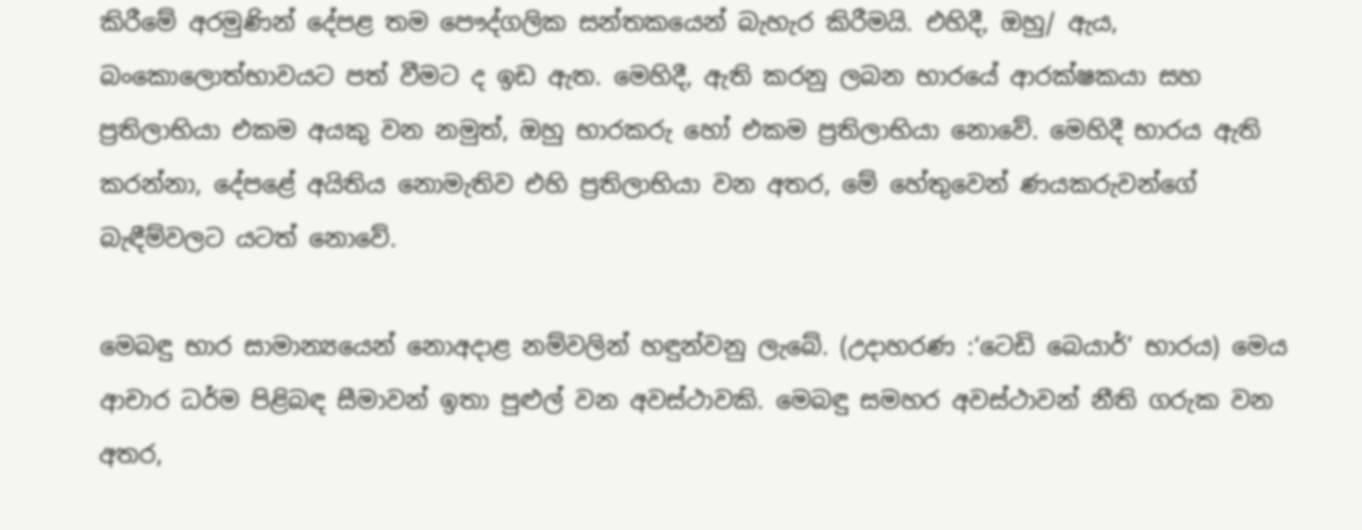කිරීමේ අරමුණින් දේපළ තම පෞද්ගලික සන්තකයෙන් බැහැර කිරීමයි. එහිදී, ඔහු/ ඇය, බංකොලොත්භාවයට පත් වීමට ද ඉඩ ඇත. මෙහිදී, ඇති කරනු ලබන භාරයේ ආරක්ෂකයා සහ ප්‍රතිලාභියා එකම අයකු වන නමුත්, ඔහු භාරකරු හෝ එකම ප්‍රතිලාභියා නොවේ. මෙහිදී භාරය ඇති කරන්නා, දේපළේ අයිතිය නොමැතිව එහි ප්‍රතිලාභියා වන අතර, මේ හේතුවෙන් ණයකරුවන්ගේ බැඳීම්වලට යටත් නොවේ.

මෙබඳු භාර සාමාන්‍යයෙන් නොඅදාළ නම්වලින් හඳුන්වනු ලැබේ. (උදාහරණ :‘ටෙඩි බෙයාර්’ භාරය) මෙය ආචාර ධර්ම පිළිබඳ සීමාවන් ඉතා පුළුල් වන අවස්ථාවකි. මෙබඳු සමහර අවස්ථාවන් නීති ගරුක වන අතර,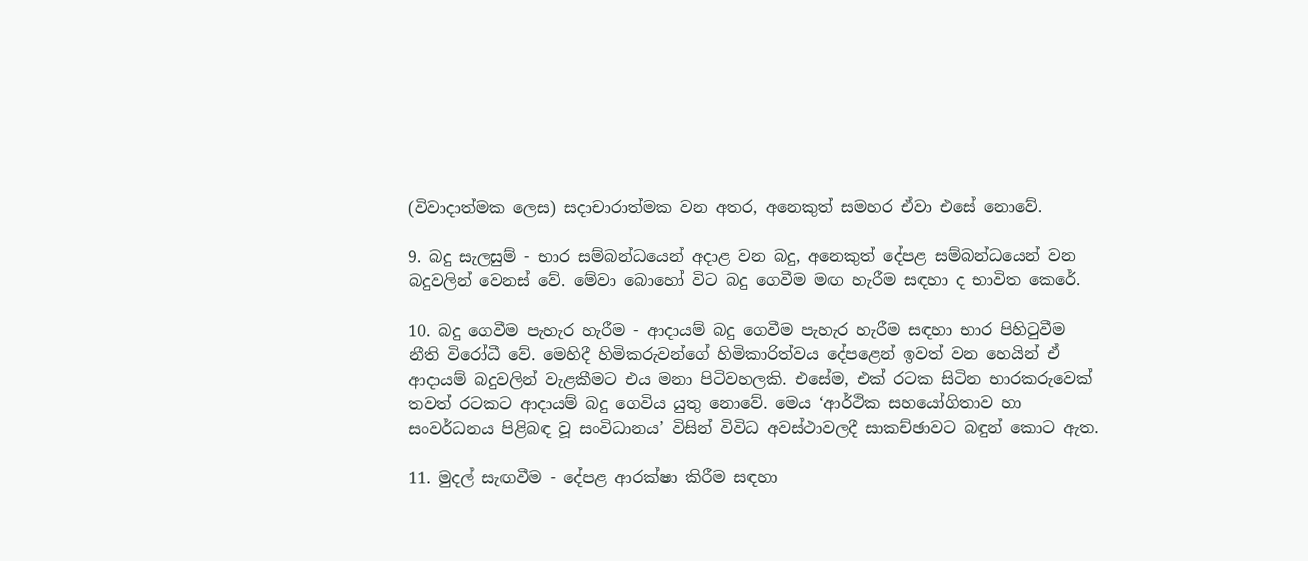(විවාදාත්මක ලෙස) සදාචාරාත්මක වන අතර, අනෙකුත් සමහර ඒවා එසේ නොවේ.

9. බදු සැලසුම් - භාර සම්බන්ධයෙන් අදාළ වන බදු, අනෙකුත් දේපළ සම්බන්ධයෙන් වන බදුවලින් වෙනස් වේ. මේවා බොහෝ විට බදු ගෙවීම මඟ හැරීම සඳහා ද භාවිත කෙරේ.

10. බදු ගෙවීම පැහැර හැරීම - ආදායම් බදු ගෙවීම පැහැර හැරීම සඳහා භාර පිහිටුවීම නීති විරෝධී වේ. මෙහිදී හිමිකරුවන්ගේ හිමිකාරිත්වය දේපළෙන් ඉවත් වන හෙයින් ඒ ආදායම් බදුවලින් වැළකීමට එය මනා පිටිවහලකි. එසේම, එක් රටක සිටින භාරකරුවෙක් තවත් රටකට ආදායම් බදු ගෙවිය යුතු නොවේ. මෙය ‘ආර්ථික සහයෝගිතාව හා සංවර්ධනය පිළිබඳ වූ සංවිධානය’ විසින් විවිධ අවස්ථාවලදී සාකච්ඡාවට බඳුන් කොට ඇත.

11. මුදල් සැඟවීම - දේපළ ආරක්ෂා කිරීම සඳහා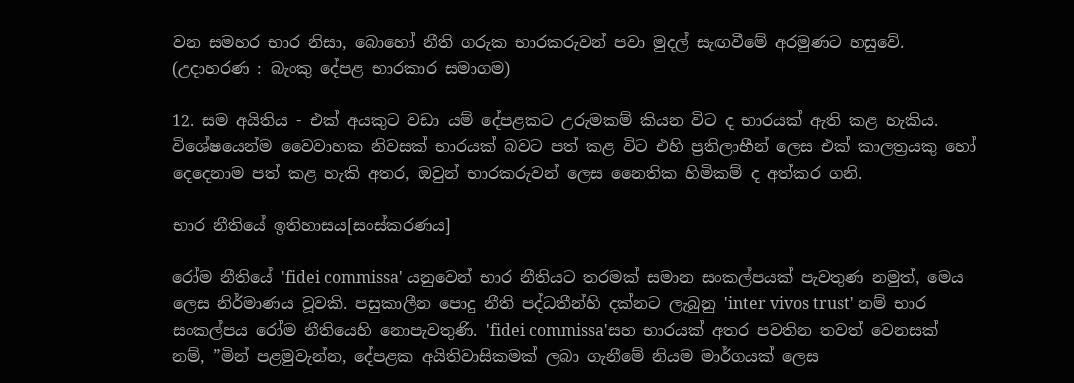වන සමහර භාර නිසා, බොහෝ නීති ගරුක භාරකරුවන් පවා මුදල් සැඟවීමේ අරමුණට හසුවේ. (උදාහරණ : බැංකු දේපළ භාරකාර සමාගම)

12. සම අයිතිය - එක් අයකුට වඩා යම් දේපළකට උරුමකම් කියන විට ද භාරයක් ඇති කළ හැකිය. විශේෂයෙන්ම වෛවාහක නිවසක් භාරයක් බවට පත් කළ විට එහි ප්‍රතිලාභීන් ලෙස එක් කාලත්‍රයකු හෝ දෙදෙනාම පත් කළ හැකි අතර, ඔවුන් භාරකරුවන් ලෙස නෛතික හිමිකම් ද අත්කර ගනි.

භාර නීතියේ ඉතිහාසය[සංස්කරණය]

රෝම නීතියේ 'fidei commissa' යනුවෙන් භාර නීතියට තරමක් සමාන සංකල්පයක් පැවතුණ නමුත්, මෙය ලෙස නිර්මාණය වූවකි. පසුකාලීන පොදු නීති පද්ධතීන්හි දක්නට ලැබුනු 'inter vivos trust' නම් භාර සංකල්පය රෝම නීතියෙහි නොපැවතුණි. 'fidei commissa'සහ භාරයක් අතර පවතින තවත් වෙනසක් නම්, ”මින් පළමුවැන්න, දේපළක අයිතිවාසිකමක් ලබා ගැනීමේ නියම මාර්ගයක් ලෙස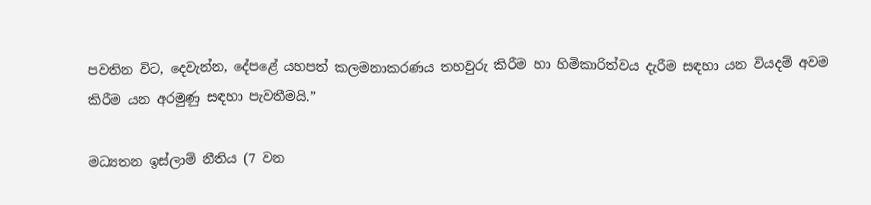පවතින විට, දෙවැන්න, දේපළේ යහපත් කලමනාකරණය තහවුරු කිරීම හා හිමිකාරිත්වය දැරීම සඳහා යන වියදම් අවම කිරීම යන අරමුණු සඳහා පැවතීමයි.”

මධ්‍යතන ඉස්ලාම් නීතිය (7 වන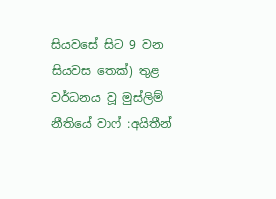සියවසේ සිට 9 වන සියවස තෙක්) තුළ වර්ධනය වූ මුස්ලිම් නීතියේ වාෆ් :අයිතීන්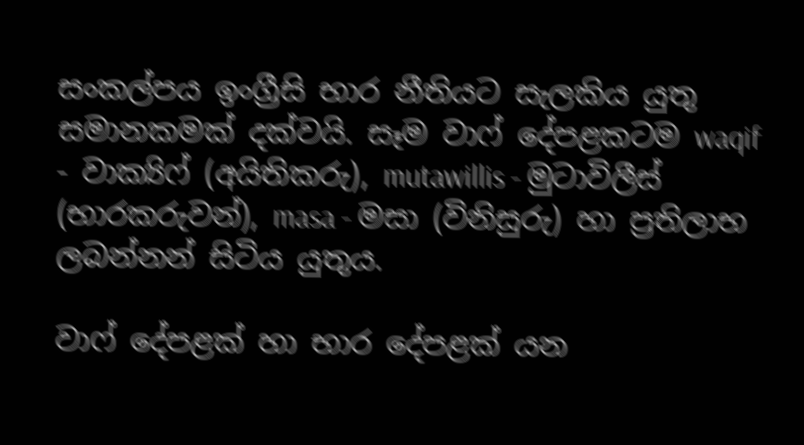සංකල්පය ඉංග්‍රීසි භාර නීතියට සැලකිය යුතු සමානකමක් දක්වයි. සෑම වාෆ් දේපළකටම waqif - වාක්‍යිෆ් (අයිතිකරු), mutawillis - මුටාවිලීස් (භාරකරුවන්), masa - මසා (විනිසුරු) හා ප්‍රතිලාභ ලබන්නන් සිටිය යුතුය.

වාෆ් දේපළක් හා භාර දේපළක් යන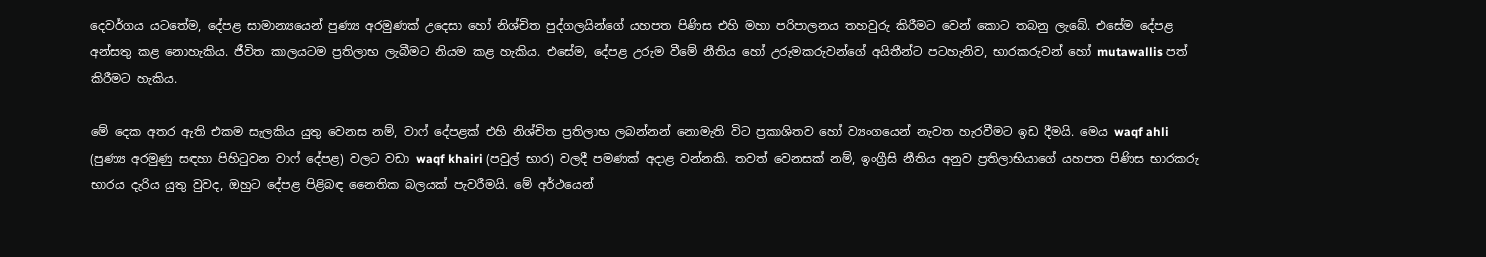දෙවර්ගය යටතේම, දේපළ සාමාන්‍යයෙන් පුණ්‍ය අරමුණක් උදෙසා හෝ නිශ්චිත පුද්ගලයින්ගේ යහපත පිණිස එහි මහා පරිපාලනය තහවුරු කිරීමට වෙන් කොට තබනු ලැබේ. එසේම දේපළ අන්සතු කළ නොහැකිය. ජීවිත කාලයටම ප්‍රතිලාභ ලැබීමට නියම කළ හැකිය. එසේම, දේපළ උරුම වීමේ නීතිය හෝ උරුමකරුවන්ගේ අයිතීන්ට පටහැනිව, භාරකරුවන් හෝ mutawallis පත් කිරීමට හැකිය.

මේ දෙක අතර ඇති එකම සැලකිය යුතු වෙනස නම්, වාෆ් දේපළක් එහි නිශ්චිත ප්‍රතිලාභ ලබන්නන් නොමැති විට ප්‍රකාශිතව හෝ ව්‍යංගයෙන් නැවත හැරවීමට ඉඩ දීමයි. මෙය waqf ahli (පුණ්‍ය අරමුණු සඳහා පිහිටුවන වාෆ් දේපළ) වලට වඩා waqf khairi (පවුල් භාර) වලදී පමණක් අදාළ වන්නකි. තවත් වෙනසක් නම්, ඉංග්‍රීසි නීතිය අනුව ප්‍රතිලාභියාගේ යහපත පිණිස භාරකරු භාරය දැරිය යුතු වුවද, ඔහුට දේපළ පිළිබඳ නෛතික බලයක් පැවරීමයි. මේ අර්ථයෙන්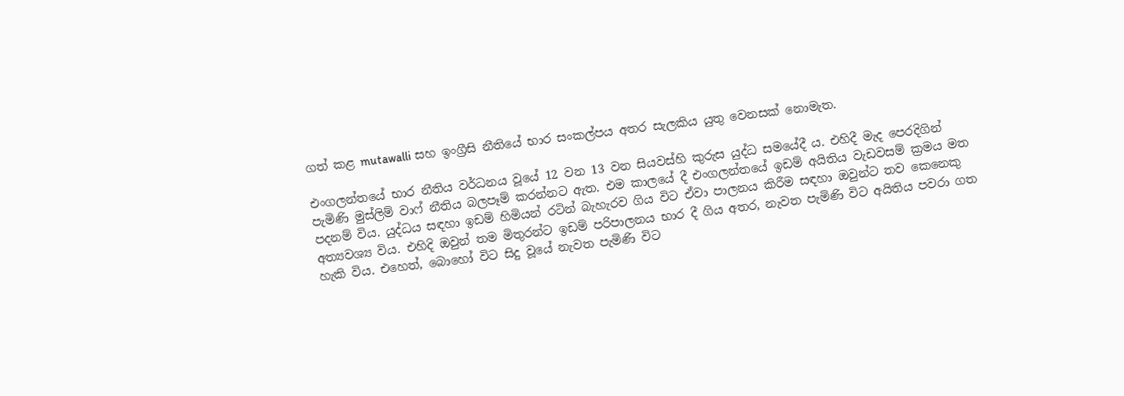ගත් කළ mutawalli සහ ඉංග්‍රීසි නීතියේ භාර සංකල්පය අතර සැලකිය යුතු වෙනසක් නොමැත.

එංගලන්තයේ භාර නීතිය වර්ධනය වූයේ 12 වන 13 වන සියවස්හි කුරුස යුද්ධ සමයේදී ය. එහිදී මැද පෙරදිගින් පැමිණි මුස්ලිම් වාෆ් නීතිය බලපෑම් කරන්නට ඇත. එම කාලයේ දී එංගලන්තයේ ඉඩම් අයිතිය වැඩවසම් ක්‍රමය මත පදනම් විය. යුද්ධය සඳහා ඉඩම් හිමියන් රටින් බැහැරව ගිය විට ඒවා පාලනය කිරීම සඳහා ඔවුන්ට තව කෙනෙකු අත්‍යවශ්‍ය විය. එහිදි ඔවුන් තම මිතුරන්ට ඉඩම් පරිපාලනය භාර දී ගිය අතර, නැවත පැමිණි විට අයිතිය පවරා ගත හැකි විය. එහෙත්, බොහෝ විට සිදු වූයේ නැවත පැමිණි විට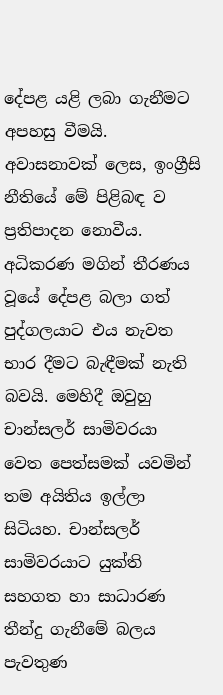දේපළ යළි ලබා ගැනීමට අපහසු වීමයි. අවාසනාවක් ලෙස, ඉංග්‍රීසි නීතියේ මේ පිළිබඳ ව ප්‍රතිපාදන නොවීය. අධිකරණ මගින් තීරණය වූයේ දේපළ බලා ගත් පුද්ගලයාට එය නැවත භාර දීමට බැඳීමක් නැති බවයි. මෙහිදී ඔවුහු චාන්සලර් සාමිවරයා වෙත පෙත්සමක් යවමින් තම අයිතිය ඉල්ලා සිටියහ. චාන්සලර් සාමිවරයාට යුක්ති සහගත හා සාධාරණ තීන්දු ගැනීමේ බලය පැවතුණ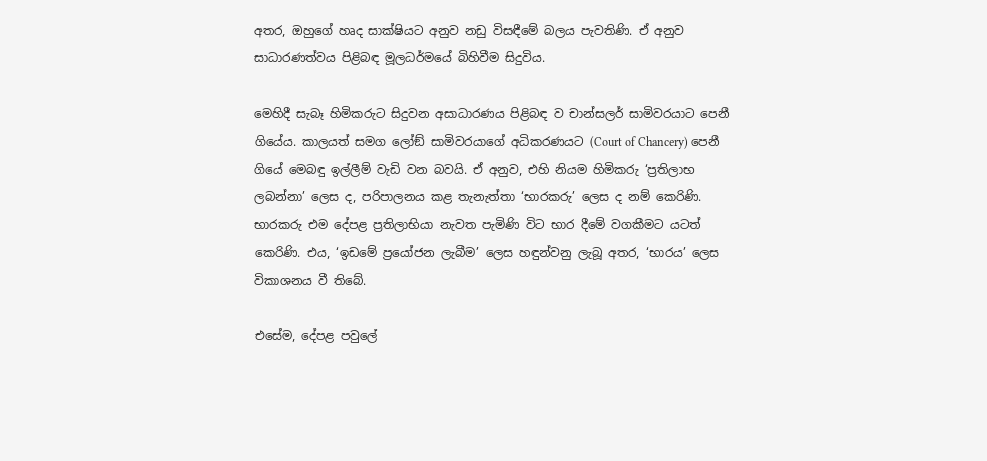අතර, ඔහුගේ හෘද සාක්ෂියට අනුව නඩු විසඳීමේ බලය පැවතිණි. ඒ අනුව සාධාරණත්වය පිළිබඳ මූලධර්මයේ බිහිවීම සිදුවිය.

මෙහිදී සැබෑ හිමිකරුට සිදුවන අසාධාරණය පිළිබඳ ව චාන්සලර් සාමිවරයාට පෙනී ගියේය. කාලයත් සමග ලෝඞ් සාමිවරයාගේ අධිකරණයට (Court of Chancery) පෙනී ගියේ මෙබඳු ඉල්ලීම් වැඩි වන බවයි. ඒ අනුව, එහි නියම හිමිකරු ‘ප්‍රතිලාභ ලබන්නා’ ලෙස ද, පරිපාලනය කළ තැනැත්තා ‘භාරකරු’ ලෙස ද නම් කෙරිණි. භාරකරු එම දේපළ ප්‍රතිලාභියා නැවත පැමිණි විට භාර දීමේ වගකීමට යටත් කෙරිණි. එය, ‘ඉඩමේ ප්‍රයෝජන ලැබීම’ ලෙස හඳුන්වනු ලැබූ අතර, ‘භාරය’ ලෙස විකාශනය වී තිබේ.

එසේම, දේපළ පවුලේ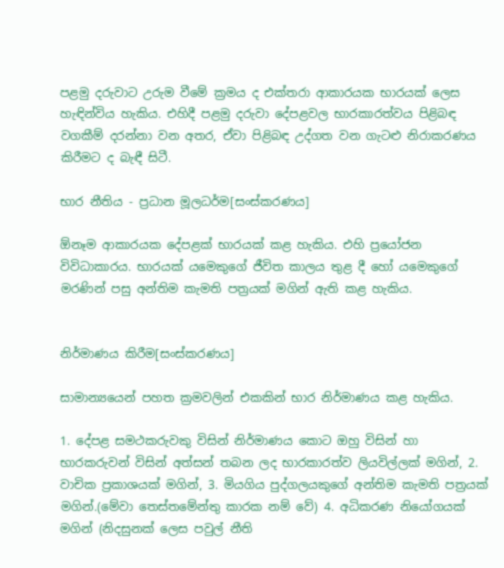පළමු දරුවාට උරුම වීමේ ක්‍රමය ද එක්තරා ආකාරයක භාරයක් ලෙස හැඳින්විය හැකිය. එහිදී පළමු දරුවා දේපළවල භාරකාරත්වය පිළිබඳ වගකීම් දරන්නා වන අතර, ඒවා පිළිබඳ උද්ගත වන ගැටළු නිරාකරණය කිරීමට ද බැඳී සිටී.

භාර නීතිය - ප්‍රධාන මූලධර්ම[සංස්කරණය]

ඕනෑම ආකාරයක දේපළක් භාරයක් කළ හැකිය. එහි ප්‍රයෝජන විවිධාකාරය. භාරයක් යමෙකුගේ ජීවිත කාලය තුළ දී හෝ යමෙකුගේ මරණින් පසු අන්තිම කැමති පත්‍රයක් මගින් ඇති කළ හැකිය.


නිර්මාණය කිරීම[සංස්කරණය]

සාමාන්‍යයෙන් පහත ක්‍රමවලින් එකකින් භාර නිර්මාණය කළ හැකිය.

1. දේපළ සමථකරුවකු විසින් නිර්මාණය කොට ඔහු විසින් හා භාරකරුවන් විසින් අත්සන් තබන ලද භාරකාරත්ව ලියවිල්ලක් මගින්, 2. වාචික ප්‍රකාශයක් මගින්, 3. මියගිය පුද්ගලයකුගේ අන්තිම කැමති පත්‍රයක් මගින්.(මේවා තෙස්තමේන්තු කාරක නම් වේ) 4. අධිකරණ නියෝගයක් මගින් (නිදසුනක් ලෙස පවුල් නීති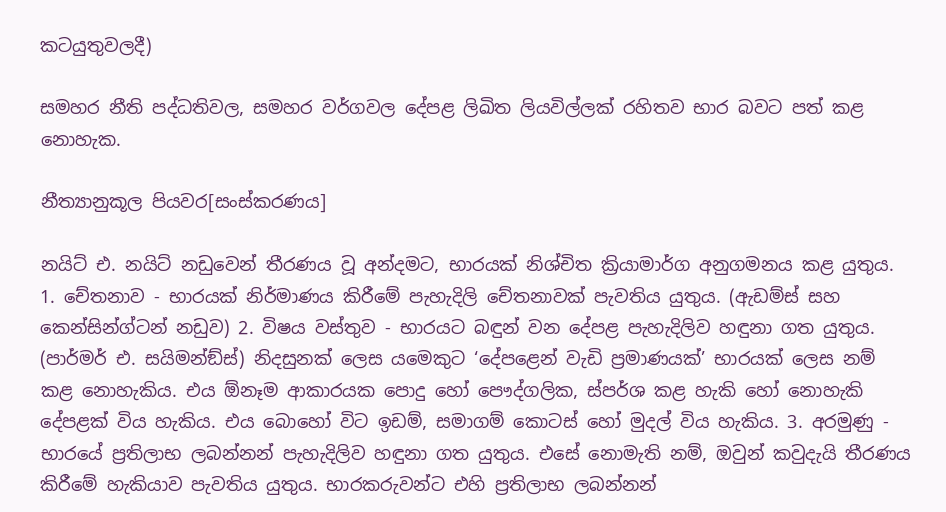කටයුතුවලදී)

සමහර නීති පද්ධතිවල, සමහර වර්ගවල දේපළ ලිඛිත ලියවිල්ලක් රහිතව භාර බවට පත් කළ නොහැක.

නීත්‍යානුකූල පියවර[සංස්කරණය]

නයිට් එ. නයිට් නඩුවෙන් තීරණය වූ අන්දමට, භාරයක් නිශ්චිත ක්‍රියාමාර්ග අනුගමනය කළ යුතුය. 1. චේතනාව - භාරයක් නිර්මාණය කිරීමේ පැහැදිලි චේතනාවක් පැවතිය යුතුය. (ඇඩම්ස් සහ කෙන්සින්ග්ටන් නඩුව) 2. විෂය වස්තුව - භාරයට බඳුන් වන දේපළ පැහැදිලිව හඳුනා ගත යුතුය. (පාර්මර් එ. සයිමන්ඞ්ස්) නිදසුනක් ලෙස යමෙකුට ‘දේපළෙන් වැඩි ප්‍රමාණයක්’ භාරයක් ලෙස නම් කළ නොහැකිය. එය ඕනෑම ආකාරයක පොදු හෝ පෞද්ගලික, ස්පර්ශ කළ හැකි හෝ නොහැකි දේපළක් විය හැකිය. එය බොහෝ විට ඉඩම්, සමාගම් කොටස් හෝ මුදල් විය හැකිය. 3. අරමුණු - භාරයේ ප්‍රතිලාභ ලබන්නන් පැහැදිලිව හඳුනා ගත යුතුය. එසේ නොමැති නම්, ඔවුන් කවුදැයි තීරණය කිරීමේ හැකියාව පැවතිය යුතුය. භාරකරුවන්ට එහි ප්‍රතිලාභ ලබන්නන්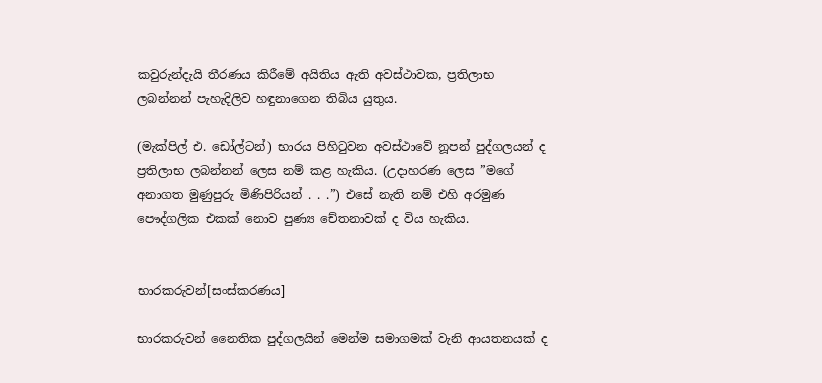කවුරුන්දැයි තීරණය කිරීමේ අයිතිය ඇති අවස්ථාවක, ප්‍රතිලාභ ලබන්නන් පැහැදිලිව හඳුනාගෙන තිබිය යුතුය.

(මැක්පිල් එ. ඩෝල්ටන්) භාරය පිහිටුවන අවස්ථාවේ නූපන් පුද්ගලයන් ද ප්‍රතිලාභ ලබන්නන් ලෙස නම් කළ හැකිය. (උදාහරණ ලෙස ”මගේ අනාගත මුණුපුරු මිණිපිරියන් . . .”) එසේ නැති නම් එහි අරමුණ පෞද්ගලික එකක් නොව පුණ්‍ය චේතනාවක් ද විය හැකිය.


භාරකරුවන්[සංස්කරණය]

භාරකරුවන් නෛතික පුද්ගලයින් මෙන්ම සමාගමක් වැනි ආයතනයක් ද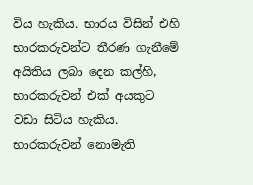විය හැකිය. භාරය විසින් එහි භාරකරුවන්ට තීරණ ගැනීමේ අයිතිය ලබා දෙන කල්හි, භාරකරුවන් එක් අයකුට වඩා සිටිය හැකිය. භාරකරුවන් නොමැති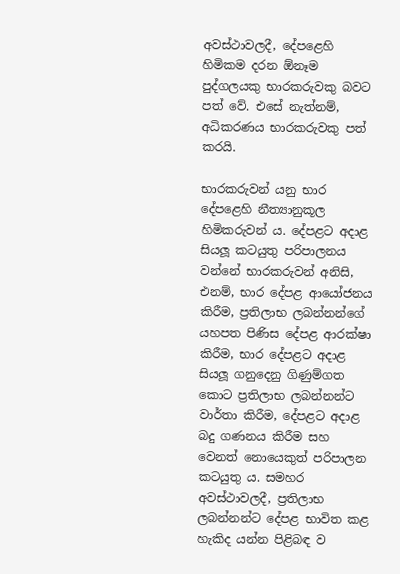අවස්ථාවලදී, දේපළෙහි හිමිකම දරන ඕනෑම පුද්ගලයකු භාරකරුවකු බවට පත් වේ. එසේ නැත්නම්, අධිකරණය භාරකරුවකු පත් කරයි.

භාරකරුවන් යනු භාර දේපළෙහි නීත්‍යානුකූල හිමිකරුවන් ය. දේපළට අදාළ සියලූ කටයුතු පරිපාලනය වන්නේ භාරකරුවන් අනිසි, එනම්, භාර දේපළ ආයෝජනය කිරීම, ප්‍රතිලාභ ලබන්නන්ගේ යහපත පිණිස දේපළ ආරක්ෂා කිරීම, භාර දේපළට අදාළ සියලූ ගනුදෙනු ගිණුම්ගත කොට ප්‍රතිලාභ ලබන්නන්ට වාර්තා කිරීම, දේපළට අදාළ බදු ගණනය කිරීම සහ වෙනත් නොයෙකුත් පරිපාලන කටයුතු ය. සමහර අවස්ථාවලදී, ප්‍රතිලාභ ලබන්නන්ට දේපළ භාවිත කළ හැකිද යන්න පිළිබඳ ව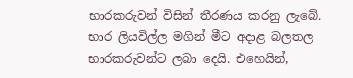භාරකරුවන් විසින් තීරණය කරනු ලැබේ. භාර ලියවිල්ල මගින් මීට අදාළ බලතල භාරකරුවන්ට ලබා දෙයි. එහෙයින්,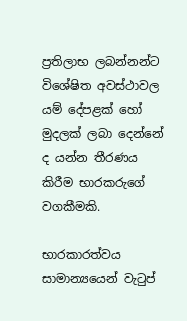ප්‍රතිලාභ ලබන්නන්ට විශේෂිත අවස්ථාවල යම් දේපළක් හෝ මුදලක් ලබා දෙන්නේ ද යන්න තීරණය කිරීම භාරකරුගේ වගකීමකි.

භාරකාරත්වය සාමාන්‍යයෙන් වැටුප්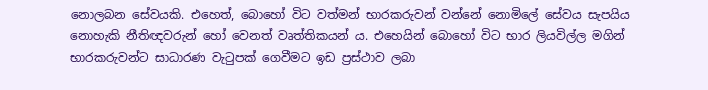නොලබන සේවයකි. එහෙත්, බොහෝ විට වත්මන් භාරකරුවන් වන්නේ නොමිලේ සේවය සැපයිය නොහැකි නීතිඥවරුන් හෝ වෙනත් වෘත්තිකයන් ය. එහෙයින් බොහෝ විට භාර ලියවිල්ල මගින් භාරකරුවන්ට සාධාරණ වැටුපක් ගෙවීමට ඉඩ ප්‍රස්ථාව ලබා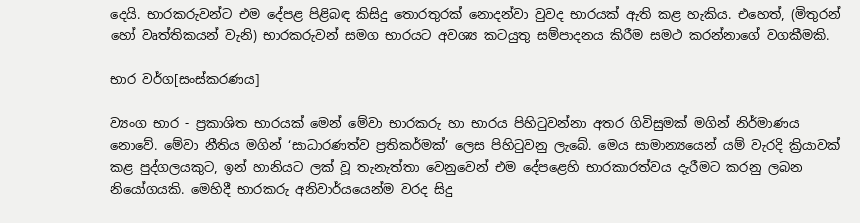දෙයි. භාරකරුවන්ට එම දේපළ පිළිබඳ කිසිදු තොරතුරක් නොදන්වා වුවද භාරයක් ඇති කළ හැකිය. එහෙත්, (මිතුරන් හෝ වෘත්තිකයන් වැනි) භාරකරුවන් සමග භාරයට අවශ්‍ය කටයුතු සම්පාදනය කිරීම සමථ කරන්නාගේ වගකීමකි.

භාර වර්ග[සංස්කරණය]

ව්‍යංග භාර - ප්‍රකාශිත භාරයක් මෙන් මේවා භාරකරු හා භාරය පිහිටුවන්නා අතර ගිවිසුමක් මගින් නිර්මාණය නොවේ. මේවා නීතිය මගින් ‘සාධාරණත්ව ප්‍රතිකර්මක්’ ලෙස පිහිටුවනු ලැබේ. මෙය සාමාන්‍යයෙන් යම් වැරදි ක්‍රියාවක් කළ පුද්ගලයකුට, ඉන් හානියට ලක් වූ තැනැත්තා වෙනුවෙන් එම දේපළෙහි භාරකාරත්වය දැරීමට කරනු ලබන නියෝගයකි. මෙහිදී භාරකරු අනිවාර්යයෙන්ම වරද සිදු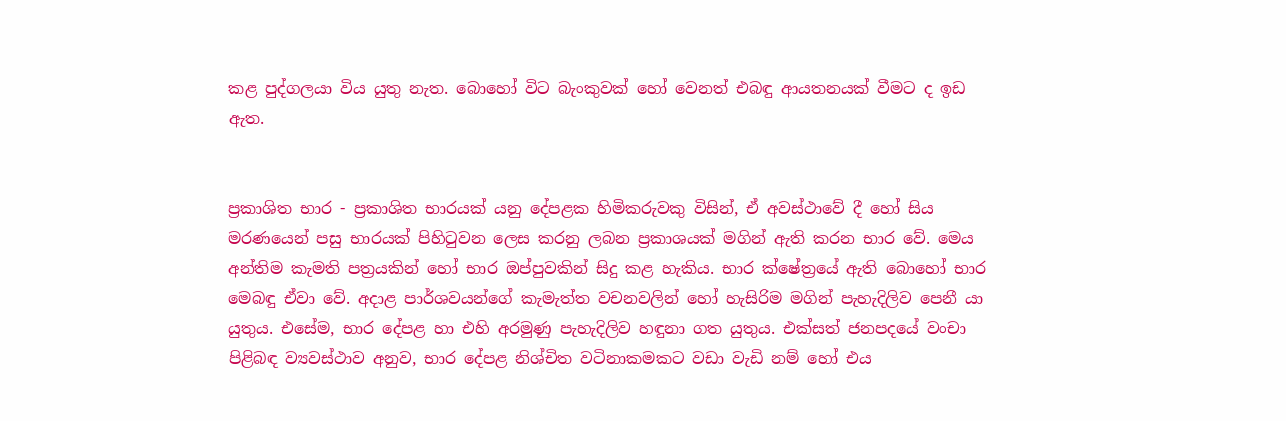කළ පුද්ගලයා විය යුතු නැත. බොහෝ විට බැංකුවක් හෝ වෙනත් එබඳු ආයතනයක් වීමට ද ඉඩ ඇත.


ප්‍රකාශිත භාර - ප්‍රකාශිත භාරයක් යනු දේපළක හිමිකරුවකු විසින්, ඒ අවස්ථාවේ දී හෝ සිය මරණයෙන් පසු භාරයක් පිහිටුවන ලෙස කරනු ලබන ප්‍රකාශයක් මගින් ඇති කරන භාර වේ. මෙය අන්තිම කැමති පත්‍රයකින් හෝ භාර ඔප්පුවකින් සිදු කළ හැකිය. භාර ක්ෂේත්‍රයේ ඇති බොහෝ භාර මෙබඳු ඒවා වේ. අදාළ පාර්ශවයන්ගේ කැමැත්ත වචනවලින් හෝ හැසිරිම මගින් පැහැදිලිව පෙනී යා යුතුය. එසේම, භාර දේපළ හා එහි අරමුණු පැහැදිලිව හඳුනා ගත යුතුය. එක්සත් ජනපදයේ වංචා පිළිබඳ ව්‍යවස්ථාව අනුව, භාර දේපළ නිශ්චිත වටිනාකමකට වඩා වැඩි නම් හෝ එය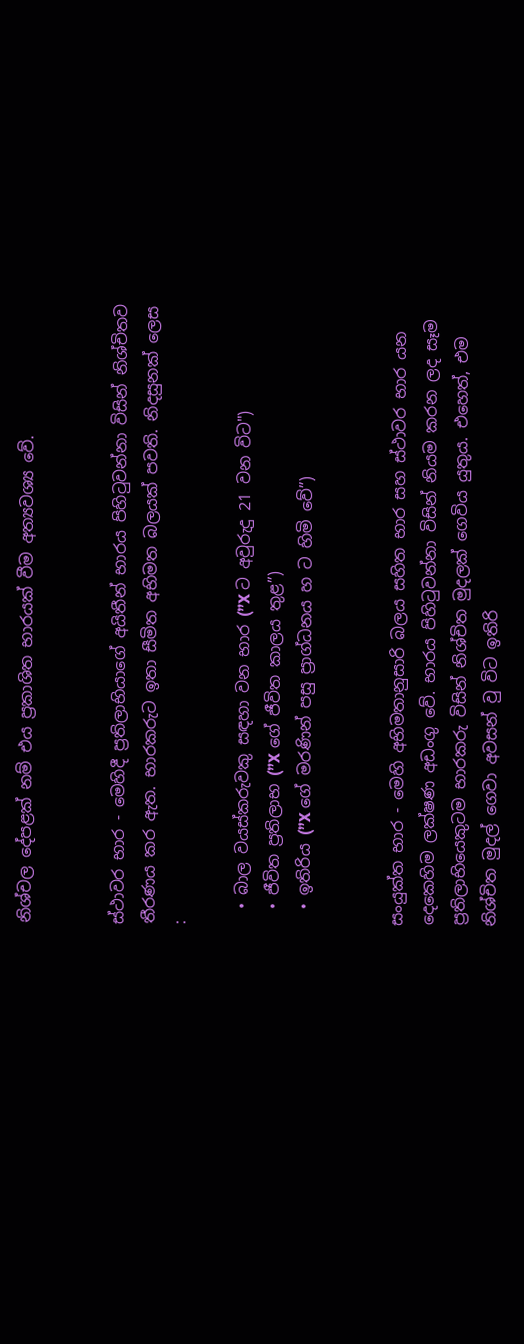නිශ්චල දේපළක් නම් එය ප්‍රකාශිත භාරයක් වීම අත්‍යවශ්‍ය වේ.


ස්ථාවර භාර - මෙහිදී ප්‍රතිලාභියාගේ අයිතීන් භාරය පිහිටුවන්නා විසින් නිශ්චිතව තීරණය කර ඇත. භාරකරුට ඉතා සීමිත අභිමත බලයක් පවති. නිදසුනක් ලෙස :

  • බාල වයස්කරුවකු සඳහා වන භාර (”X ට අවුරුදු 21 වන විට")
  • ජීවිත ප්‍රතිලාභ (”X ගේ ජීවිත කාලය තුළ”)
  • ඉතිරිය (”X ගේ මරණින් පසු ප්‍රාග්ධනය හ ට හිමි වේ”)


සංයුක්ත භාර - මෙහි අභිමතානුසාරි බලය සහිත භාර සහ ස්ථාවර භාර යන දෙකෙහිම ලක්ෂණ අඩංගු වේ. භාරය පිහිටුවන්නා විසින් නියම කරන ලද සෑම ප්‍රතිලාභියෙකුටම භාරකරු විසින් නිශ්චිත මුදලක් ගෙවිය යුතුය. එහෙත්, එම නිශ්චිත මුදල් ගෙවා අවසන් වු විට ඉතිරි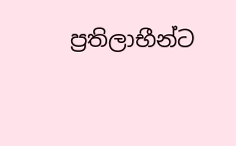ප්‍රතිලාභීන්ට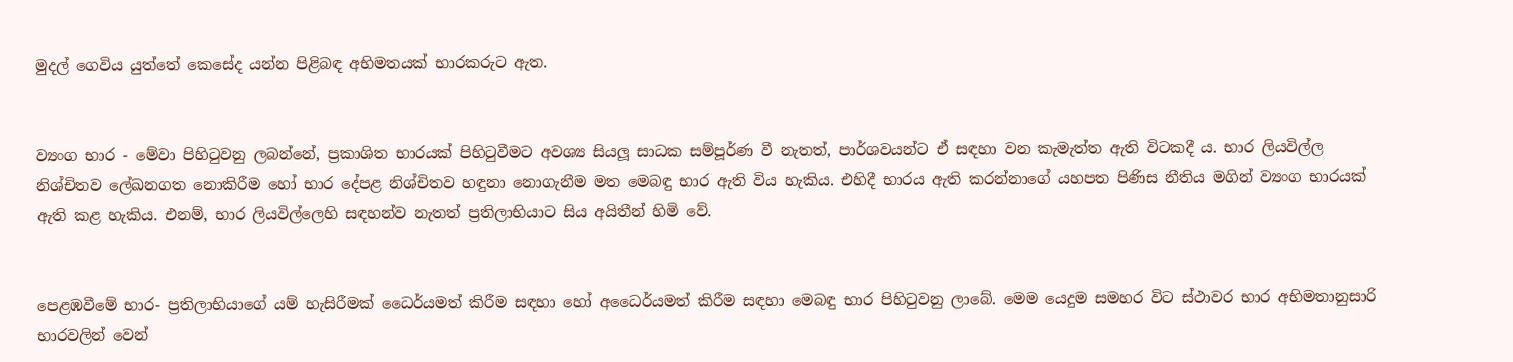මුදල් ගෙවිය යුත්තේ කෙසේද යන්න පිළිබඳ අභිමතයක් භාරකරුට ඇත.


ව්‍යංග භාර - මේවා පිහිටුවනු ලබන්නේ, ප්‍රකාශිත භාරයක් පිහිටුවීමට අවශ්‍ය සියලූ සාධක සම්පූර්ණ වී නැතත්, පාර්ශවයන්ට ඒ සඳහා වන කැමැත්ත ඇති විටකදී ය. භාර ලියවිල්ල නිශ්චිතව ලේඛනගත නොකිරීම හෝ භාර දේපළ නිශ්චිතව හඳුනා නොගැනීම මත මෙබඳු භාර ඇති විය හැකිය. එහිදී භාරය ඇති කරන්නාගේ යහපත පිණිස නීතිය මගින් ව්‍යංග භාරයක් ඇති කළ හැකිය. එනම්, භාර ලියවිල්ලෙහි සඳහන්ව නැතත් ප්‍රතිලාභියාට සිය අයිතීන් හිමි වේ.


පෙළඹවීමේ භාර- ප්‍රතිලාභියාගේ යම් හැසිරීමක් ධෛර්යමත් කිරීම සඳහා හෝ අධෛර්යමත් කිරීම සඳහා මෙබඳු භාර පිහිටුවනු ලාබේ. මෙම යෙදුම සමහර විට ස්ථාවර භාර අභිමතානුසාරි භාරවලින් වෙන්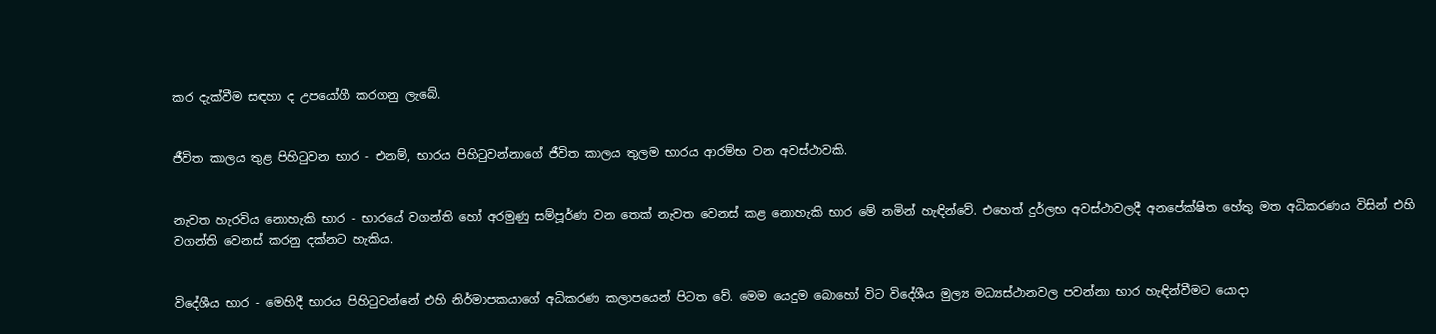කර දැක්වීම සඳහා ද උපයෝගී කරගනු ලැබේ.


ජීවිත කාලය තුළ පිහිටුවන භාර - එනම්, භාරය පිහිටුවන්නාගේ ජීවිත කාලය තුලම භාරය ආරම්භ වන අවස්ථාවකි.


නැවත හැරවිය නොහැකි භාර - භාරයේ වගන්ති හෝ අරමුණු සම්පූර්ණ වන තෙක් නැවත වෙනස් කළ නොහැකි භාර මේ නමින් හැඳින්වේ. එහෙත් දුර්ලභ අවස්ථාවලදී අනපේක්ෂිත හේතු මත අධිකරණය විසින් එහි වගන්ති වෙනස් කරනු දක්නට හැකිය.


විදේශීය භාර - මෙහිදී භාරය පිහිටුවන්නේ එහි නිර්මාපකයාගේ අධිකරණ කලාපයෙන් පිටත වේ. මෙම යෙදුම බොහෝ විට විදේශීය මුල්‍ය මධ්‍යස්ථානවල පවන්නා භාර හැඳින්වීමට යොදා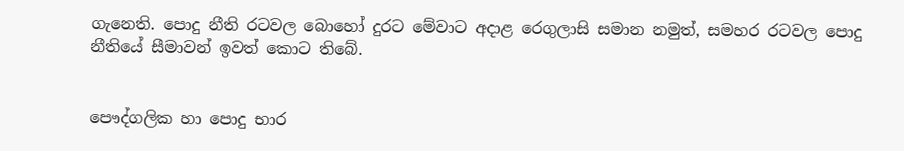ගැනෙති. පොදු නීති රටවල බොහෝ දුරට මේවාට අදාළ රෙගුලාසි සමාන නමුත්, සමහර රටවල පොදු නීතියේ සීමාවන් ඉවත් කොට තිබේ.


පෞද්ගලික හා පොදු භාර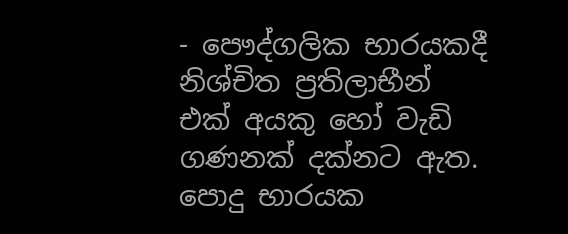- පෞද්ගලික භාරයකදී නිශ්චිත ප්‍රතිලාභීන් එක් අයකු හෝ වැඩි ගණනක් දක්නට ඇත. පොදු භාරයක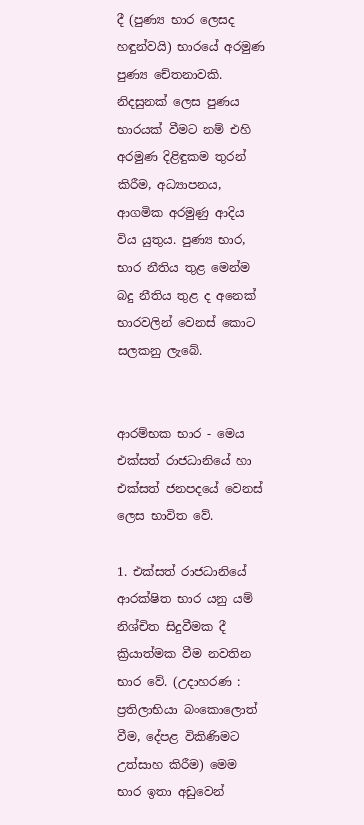දී (පුණ්‍ය භාර ලෙසද හඳුන්වයි) භාරයේ අරමුණ පුණ්‍ය චේතනාවකි. නිදසුනක් ලෙස පුණය භාරයක් වීමට නම් එහි අරමුණ දිළිඳුකම තුරන් කිරීම, අධ්‍යාපනය, ආගමික අරමුණු ආදිය විය යුතුය. පුණ්‍ය භාර, භාර නීතිය තුළ මෙන්ම බදු නීතිය තුළ ද අනෙක් භාරවලින් වෙනස් කොට සලකනු ලැබේ.


ආරම්භක භාර - මෙය එක්සත් රාජධානියේ හා එක්සත් ජනපදයේ වෙනස් ලෙස භාවිත වේ.

1. එක්සත් රාජධානියේ ආරක්ෂිත භාර යනු යම් නිශ්චිත සිදුවීමක දී ක්‍රියාත්මක වීම නවතින භාර වේ. (උදාහරණ : ප්‍රතිලාභියා බංකොලොත් වීම, දේපළ විකිණිමට උත්සාහ කිරීම) මෙම භාර ඉතා අඩුවෙන්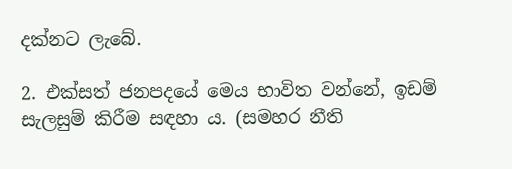දක්නට ලැබේ.

2. එක්සත් ජනපදයේ මෙය භාවිත වන්නේ, ඉඩම් සැලසුම් කිරීම සඳහා ය. (සමහර නීති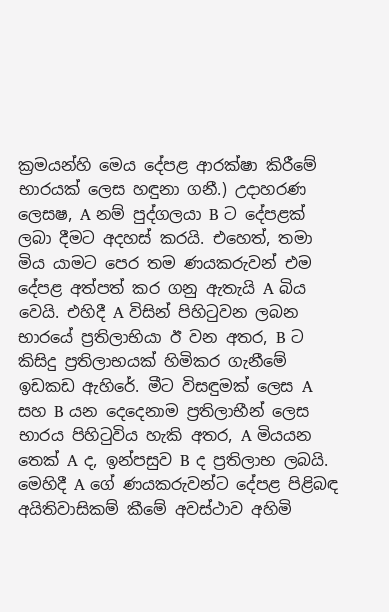ක්‍රමයන්හි මෙය දේපළ ආරක්ෂා කිරීමේ භාරයක් ලෙස හඳුනා ගනී.) උදාහරණ ලෙසෂ, A නම් පුද්ගලයා B ට දේපළක් ලබා දීමට අදහස් කරයි. එහෙත්, තමා මිය යාමට පෙර තම ණයකරුවන් එම දේපළ අත්පත් කර ගනු ඇතැයි A බිය වෙයි. එහිදී A විසින් පිහිටුවන ලබන භාරයේ ප්‍රතිලාභියා ඊ වන අතර, B ට කිසිදු ප්‍රතිලාභයක් හිමිකර ගැනීමේ ඉඩකඩ ඇහිරේ. මීට විසඳුමක් ලෙස A සහ B යන දෙදෙනාම ප්‍රතිලාභීන් ලෙස භාරය පිහිටුවිය හැකි අතර, A මියයන තෙක් A ද, ඉන්පසුව B ද ප්‍රතිලාභ ලබයි. මෙහිදී A ගේ ණයකරුවන්ට දේපළ පිළිබඳ අයිතිවාසිකම් කීමේ අවස්ථාව අහිමි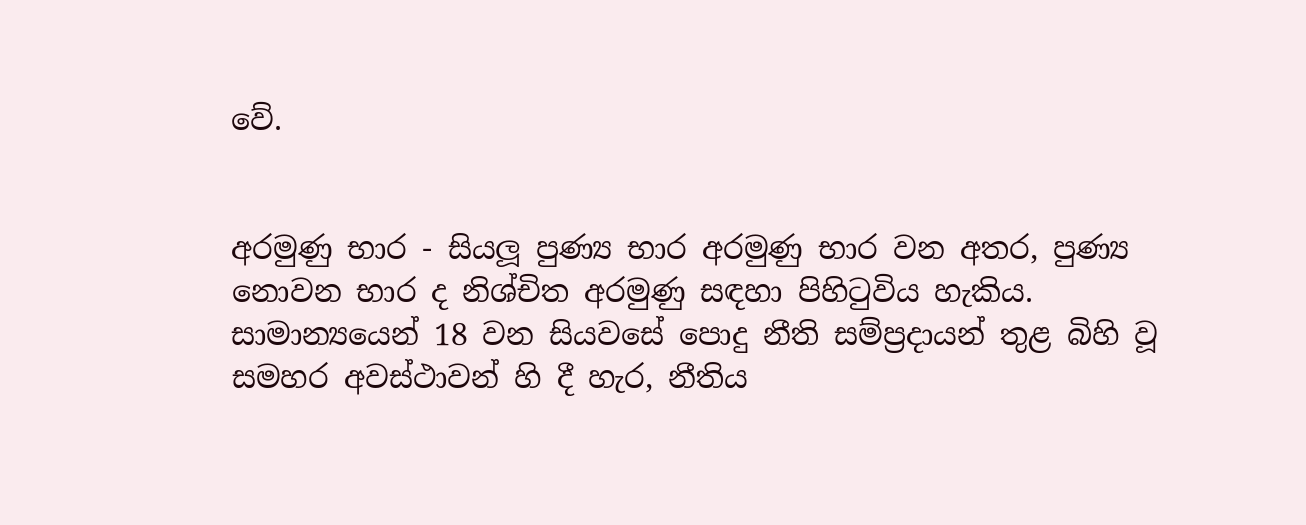වේ.


අරමුණු භාර - සියලූ පුණ්‍ය භාර අරමුණු භාර වන අතර, පුණ්‍ය නොවන භාර ද නිශ්චිත අරමුණු සඳහා පිහිටුවිය හැකිය. සාමාන්‍යයෙන් 18 වන සියවසේ පොදු නීති සම්ප්‍රදායන් තුළ බිහි වූ සමහර අවස්ථාවන් හි දී හැර, නීතිය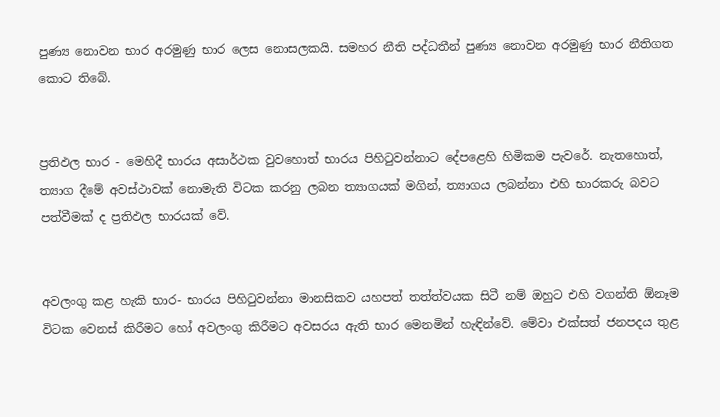පුණ්‍ය නොවන භාර අරමුණු භාර ලෙස නොසලකයි. සමහර නීති පද්ධතීන් පුණ්‍ය නොවන අරමුණු භාර නීතිගත කොට තිබේ.


ප්‍රතිඵල භාර - මෙහිදී භාරය අසාර්ථක වුවහොත් භාරය පිහිටුවන්නාට දේපළෙහි හිමිකම පැවරේ. නැතහොත්, ත්‍යාග දීමේ අවස්ථාවක් නොමැති විටක කරනු ලබන ත්‍යාගයක් මගින්, ත්‍යාගය ලබන්නා එහි භාරකරු බවට පත්වීමක් ද ප්‍රතිඵල භාරයක් වේ.


අවලංගු කළ හැකි භාර- භාරය පිහිටුවන්නා මානසිකව යහපත් තත්ත්වයක සිටී නම් ඔහුට එහි වගන්ති ඕනෑම විටක වෙනස් කිරීමට හෝ අවලංගු කිරීමට අවසරය ඇති භාර මෙනමින් හැඳින්වේ. මේවා එක්සත් ජනපදය තුළ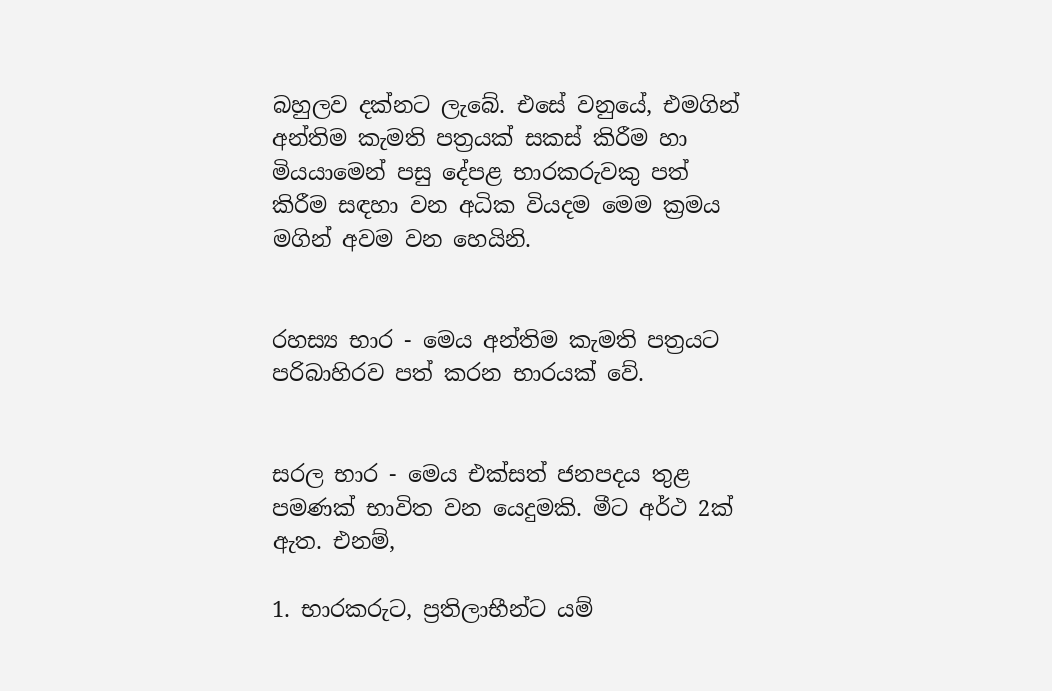බහුලව දක්නට ලැබේ. එසේ වනුයේ, එමගින් අන්තිම කැමති පත්‍රයක් සකස් කිරීම හා මියයාමෙන් පසු දේපළ භාරකරුවකු පත් කිරීම සඳහා වන අධික වියදම මෙම ක්‍රමය මගින් අවම වන හෙයිනි.


රහස්‍ය භාර - මෙය අන්තිම කැමති පත්‍රයට පරිබාහිරව පත් කරන භාරයක් වේ.


සරල භාර - මෙය එක්සත් ජනපදය තුළ පමණක් භාවිත වන යෙදුමකි. මීට අර්ථ 2ක් ඇත. එනම්,

1. භාරකරුට, ප්‍රතිලාභීන්ට යම්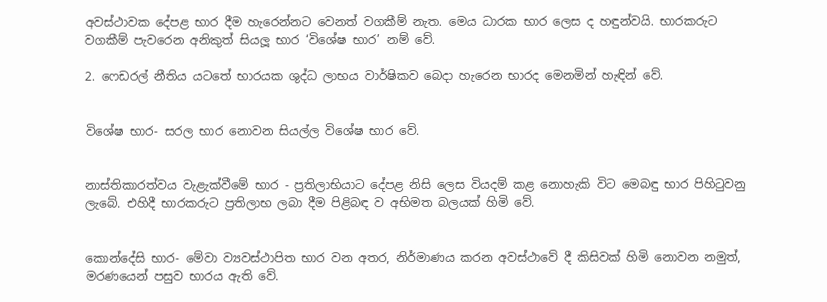අවස්ථාවක දේපළ භාර දීම හැරෙන්නට වෙනත් වගකීම් නැත. මෙය ධාරක භාර ලෙස ද හඳුන්වයි. භාරකරුට වගකීම් පැවරෙන අනිකුත් සියලූ භාර ‘විශේෂ භාර’ නම් වේ.

2. ෆෙඩරල් නීතිය යටතේ භාරයක ශුද්ධ ලාභය වාර්ෂිකව බෙදා හැරෙන භාරද මෙනමින් හැඳින් වේ.


විශේෂ භාර- සරල භාර නොවන සියල්ල විශේෂ භාර වේ.


නාස්තිකාරත්වය වැළැක්වීමේ භාර - ප්‍රතිලාභියාට දේපළ නිසි ලෙස වියදම් කළ නොහැකි විට මෙබඳු භාර පිහිටුවනු ලැබේ. එහිදී භාරකරුට ප්‍රතිලාභ ලබා දීම පිළිබඳ ව අභිමත බලයක් හිමි වේ.


කොන්දේසි භාර- මේවා ව්‍යවස්ථාපිත භාර වන අතර, නිර්මාණය කරන අවස්ථාවේ දී කිසිවක් හිමි නොවන නමුත්, මරණයෙන් පසුව භාරය ඇති වේ.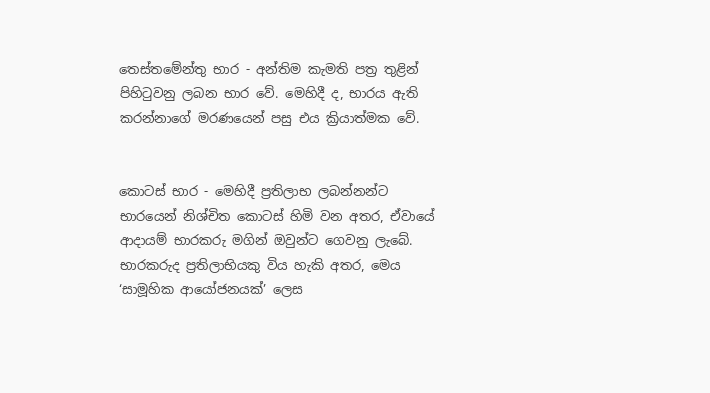තෙස්තමේන්තු භාර - අන්තිම කැමති පත්‍ර තුළින් පිහිටුවනු ලබන භාර වේ. මෙහිදී ද, භාරය ඇති කරන්නාගේ මරණයෙන් පසු එය ක්‍රියාත්මක වේ.


කොටස් භාර - මෙහිදී ප්‍රතිලාභ ලබන්නන්ට භාරයෙන් නිශ්චිත කොටස් හිමි වන අතර, ඒවායේ ආදායම් භාරකරු මගින් ඔවුන්ට ගෙවනු ලැබේ. භාරකරුද ප්‍රතිලාභියකු විය හැකි අතර, මෙය ‘සාමූහික ආයෝජනයක්’ ලෙස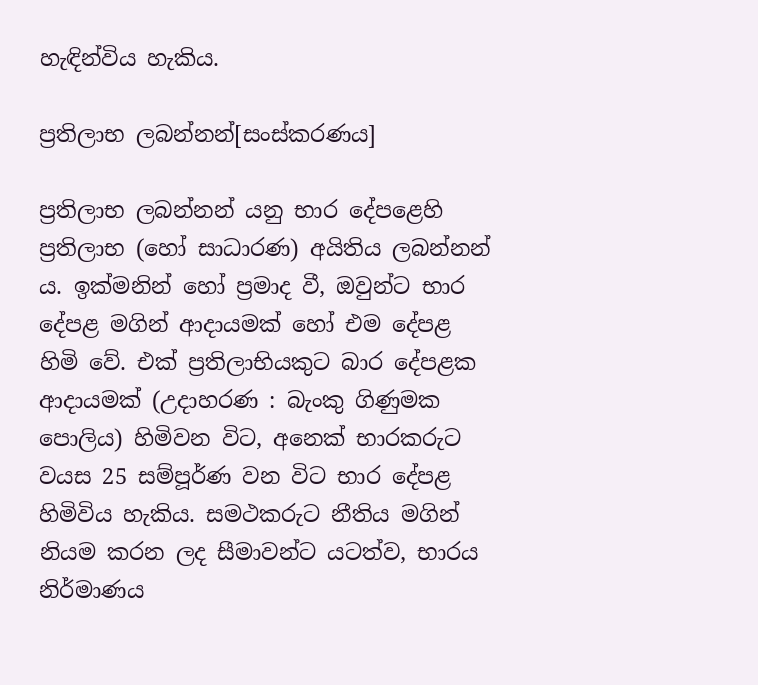හැඳින්විය හැකිය.

ප්‍රතිලාභ ලබන්නන්[සංස්කරණය]

ප්‍රතිලාභ ලබන්නන් යනු භාර දේපළෙහි ප්‍රතිලාභ (හෝ සාධාරණ) අයිතිය ලබන්නන් ය. ඉක්මනින් හෝ ප්‍රමාද වී, ඔවුන්ට භාර දේපළ මගින් ආදායමක් හෝ එම දේපළ හිමි වේ. එක් ප්‍රතිලාභියකුට බාර දේපළක ආදායමක් (උදාහරණ : බැංකු ගිණුමක පොලිය) හිමිවන විට, අනෙක් භාරකරුට වයස 25 සම්පූර්ණ වන විට භාර දේපළ හිමිවිය හැකිය. සමථකරුට නීතිය මගින් නියම කරන ලද සීමාවන්ට යටත්ව, භාරය නිර්මාණය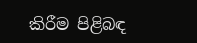කිරීම පිළිබඳ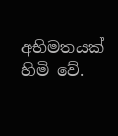අභිමතයක් හිමි වේ.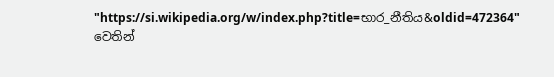"https://si.wikipedia.org/w/index.php?title=භාර_නීතිය&oldid=472364" වෙතින්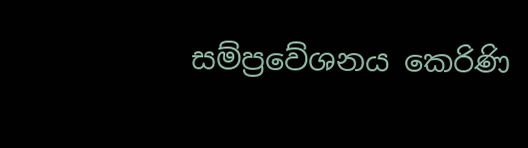සම්ප්‍රවේශනය කෙරිණි